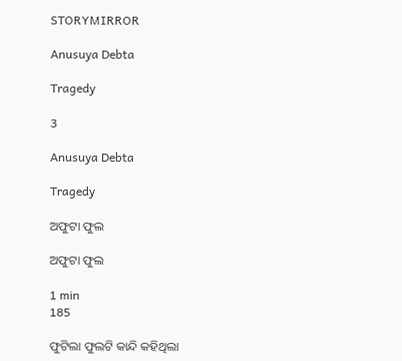STORYMIRROR

Anusuya Debta

Tragedy

3

Anusuya Debta

Tragedy

ଅଫୁଟା ଫୁଲ

ଅଫୁଟା ଫୁଲ

1 min
185

ଫୁଟିଲା ଫୁଲଟି କାନ୍ଦି କହିଥିଲା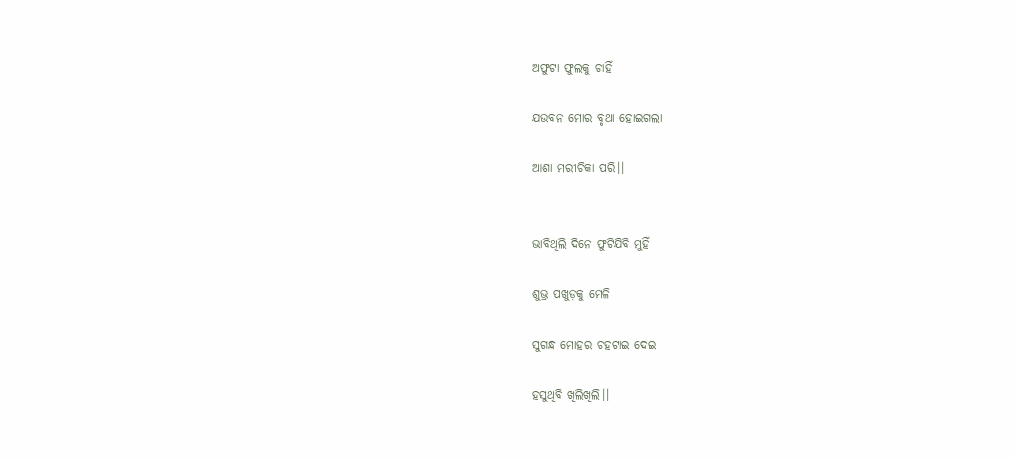ଅଫୁଟା ଫୁଲକୁ ଚାହିଁ

ଯଉବନ ମୋର ବୃଥା ହୋଇଗଲା

ଆଶା ମରୀଚିକା ପରି।।


ଭାବିଥିଲି ଦିନେ ଫୁଟିଯିବି ମୁହିଁ

ଶୁଭ୍ର ପଖୁଡ଼କୁ ମେଳି

ସୁଗନ୍ଧ ମୋହର ଚହଟାଇ ଦେଇ

ହସୁଥିବି ଖିଲିଖିଲି।।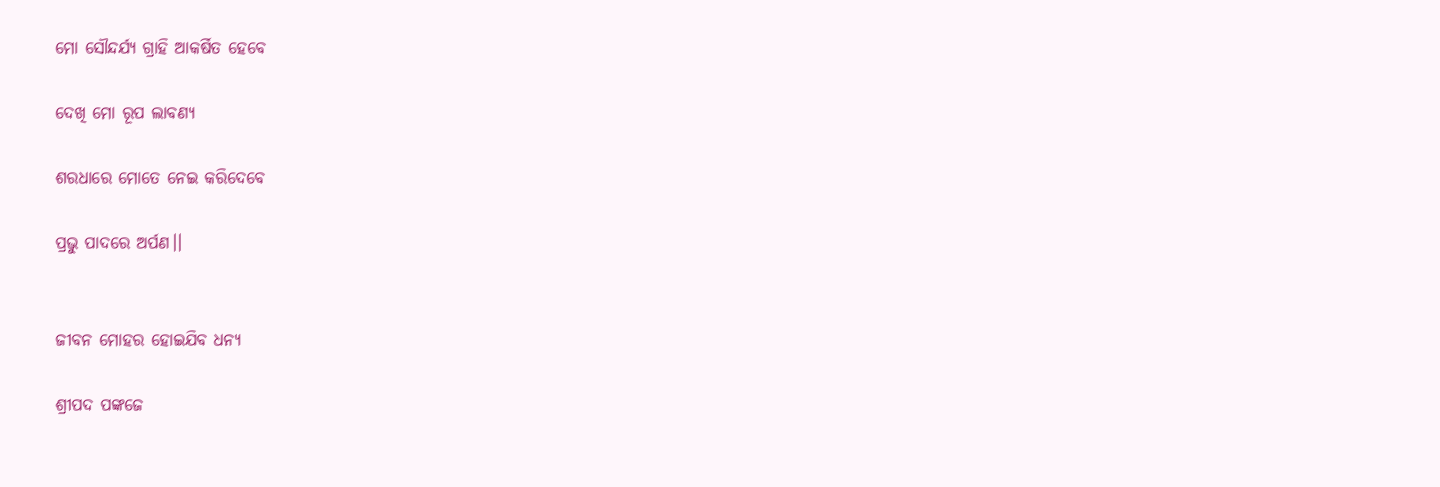ମୋ ସୌନ୍ଦର୍ଯ୍ୟ ଗ୍ରାହି ଆକର୍ଷିତ ହେବେ

ଦେଖି ମୋ ରୂପ ଲାବଣ୍ୟ

ଶରଧାରେ ମୋତେ ନେଇ କରିଦେବେ

ପ୍ରଭୁ ପାଦରେ ଅର୍ପଣ।।


ଜୀବନ ମୋହର ହୋଇଯିବ ଧନ୍ୟ

ଶ୍ରୀପଦ ପଙ୍କଜେ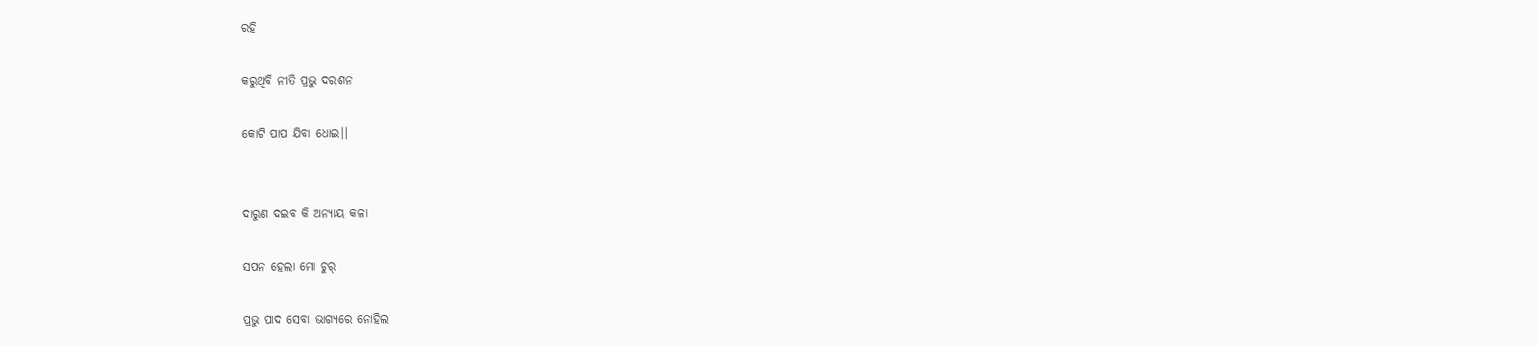ରହି

କରୁଥିବି ନୀତି ପ୍ରଭୁ ଦରଶନ

କୋଟି ପାପ ଯିବା ଧୋଇ।।


ଦାରୁଣ ଦଇବ କି ଅନ୍ୟାୟ କଳା

ସପନ ହେଲା ମୋ ଚୁର୍

ପ୍ରଭୁ ପାଦ ସେବା ଭାଗ୍ୟରେ ନୋହିଲ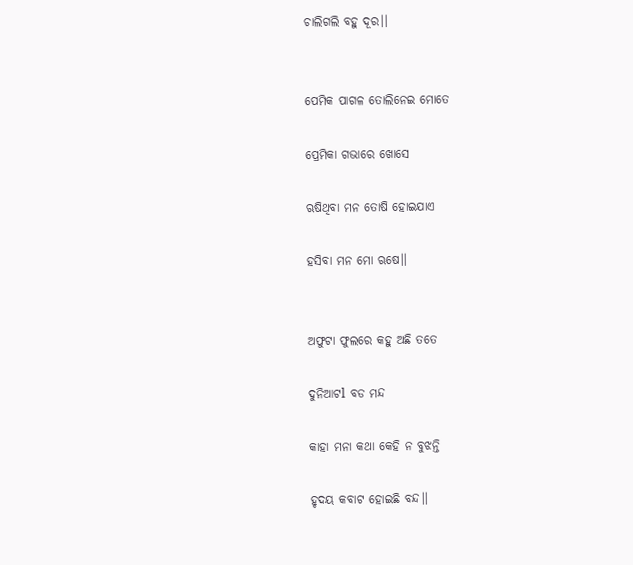ଚାଲିଗଲି ବହୁ ଦୂର।।


ପେମିକ ପାଗଳ ତୋଲିନେଇ ମୋତେ

ପ୍ରେମିକା ଗଭାରେ ଖୋସେ

ଋଷିଥିବା ମନ ତୋଷି ହୋଇଯାଏ

ହସିବା ମନ ମୋ ଋଷେ।।


ଅଫୁଟା ଫୁଲରେ କହୁ ଅଛି ତତେ

ଦୁନିଆଟl ବଡ ମନ୍ଦ

କାହା ମନା କଥା କେହି ନ ବୁଝନ୍ତି

ହୃଦୟ କବାଟ ହୋଇଛି ବନ୍ଦ।।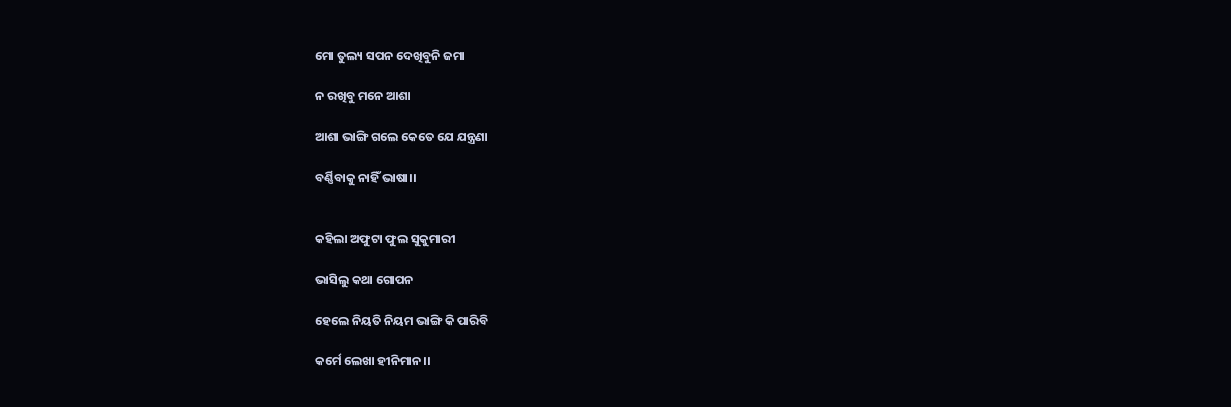ମୋ ତୁଲ୍ୟ ସପନ ଦେଖିବୁନି ଜମା

ନ ରଖିବୁ ମନେ ଆଶା

ଆଶା ଭାଙ୍ଗି ଗଲେ କେତେ ଯେ ଯନ୍ତ୍ରଣା

ବର୍ଣ୍ଣିବାକୁ ନାହିଁ ଭାଷା।।


କହିଲା ଅଫୁଟା ଫୁଲ ସୁକୁମାରୀ

ଭାସିଲୁ କଥା ଗୋପନ

ହେଲେ ନିୟତି ନିୟମ ଭାଙ୍ଗି କି ପାରିବି

କର୍ମେ ଲେଖା ହୀନିମାନ।।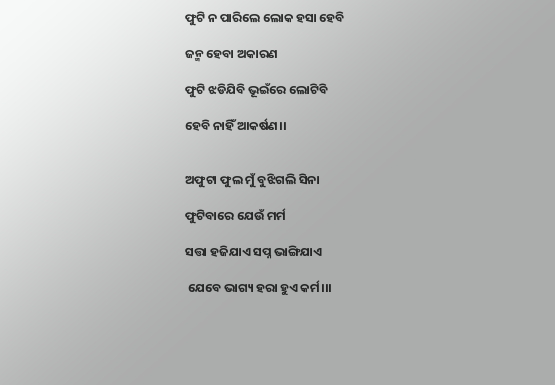ଫୁଟି ନ ପାରିଲେ ଲୋକ ହସା ହେବି

ଜନ୍ମ ହେବା ଅକାରଣ

ଫୁଟି ଝଡିଯିବି ଭୂଇଁରେ ଲୋଟିବି

ହେବି ନାହିଁ ଆକର୍ଷଣ।।


ଅଫୁଟା ଫୁଲ ମୁଁ ବୁଝିଗଲି ସିନା

ଫୁଟିବାରେ ଯେଉଁ ମର୍ମ

ସତ୍ତା ହଜିଯାଏ ସପ୍ନ ଭାଙ୍ଗିଯାଏ

 ଯେବେ ଭାଗ୍ୟ ହରା ହୁଏ କର୍ମ।।।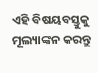ଏହି ବିଷୟବସ୍ତୁକୁ ମୂଲ୍ୟାଙ୍କନ କରନ୍ତୁ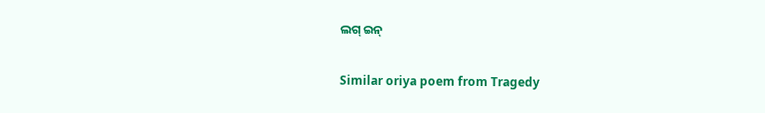ଲଗ୍ ଇନ୍

Similar oriya poem from Tragedy